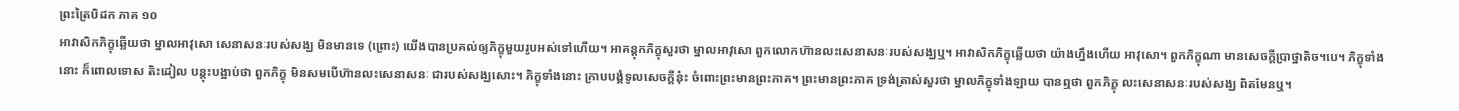ព្រះត្រៃបិដក ភាគ ១០
អាវាសិកភិក្ខុឆ្លើយថា ម្នាលអាវុសោ សេនាសនៈរបស់សង្ឃ មិនមានទេ (ព្រោះ) យើងបានប្រគល់ឲ្យភិក្ខុមួយរូបអស់ទៅហើយ។ អាគន្តុកភិក្ខុសួរថា ម្នាលអាវុសោ ពួកលោកហ៊ានលះសេនាសនៈរបស់សង្ឃឬ។ អាវាសិកភិក្ខុឆ្លើយថា យ៉ាងហ្នឹងហើយ អាវុសោ។ ពួកភិក្ខុណា មានសេចក្តីប្រាថ្នាតិច។បេ។ ភិក្ខុទាំងនោះ ក៏ពោលទោស តិះដៀល បន្តុះបង្អាប់ថា ពួកភិក្ខុ មិនសមបើហ៊ានលះសេនាសនៈ ជារបស់សង្ឃសោះ។ ភិក្ខុទាំងនោះ ក្រាបបង្គំទូលសេចក្តីនុ៎ះ ចំពោះព្រះមានព្រះភាគ។ ព្រះមានព្រះភាគ ទ្រង់ត្រាស់សួរថា ម្នាលភិក្ខុទាំងឡាយ បានឮថា ពួកភិក្ខុ លះសេនាសនៈរបស់សង្ឃ ពិតមែនឬ។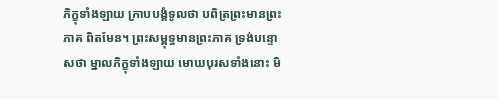ភិក្ខុទាំងឡាយ ក្រាបបង្គំទូលថា បពិត្រព្រះមានព្រះភាគ ពិតមែន។ ព្រះសម្ពុទ្ធមានព្រះភាគ ទ្រង់បន្ទោសថា ម្នាលភិក្ខុទាំងឡាយ មោឃបុរសទាំងនោះ មិ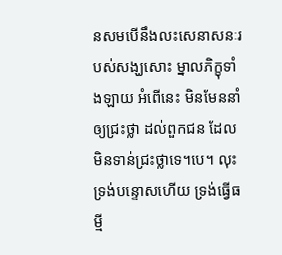នសមបើនឹងលះសេនាសនៈរបស់សង្ឃសោះ ម្នាលភិក្ខុទាំងឡាយ អំពើនេះ មិនមែននាំឲ្យជ្រះថ្លា ដល់ពួកជន ដែលមិនទាន់ជ្រះថ្លាទេ។បេ។ លុះទ្រង់បន្ទោសហើយ ទ្រង់ធ្វើធម្មី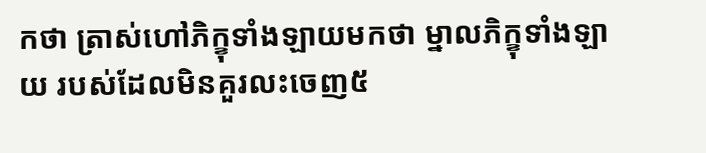កថា ត្រាស់ហៅភិក្ខុទាំងឡាយមកថា ម្នាលភិក្ខុទាំងឡាយ របស់ដែលមិនគួរលះចេញ៥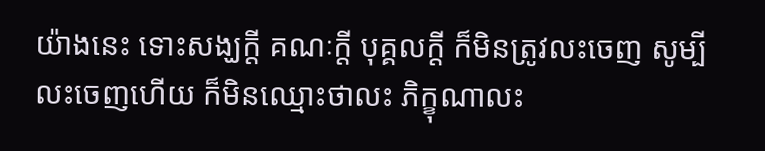យ៉ាងនេះ ទោះសង្ឃក្តី គណៈក្តី បុគ្គលក្តី ក៏មិនត្រូវលះចេញ សូម្បីលះចេញហើយ ក៏មិនឈ្មោះថាលះ ភិក្ខុណាលះ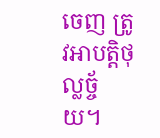ចេញ ត្រូវអាបត្តិថុល្លច្ច័យ។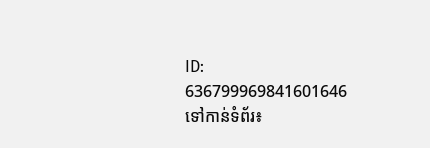ID: 636799969841601646
ទៅកាន់ទំព័រ៖